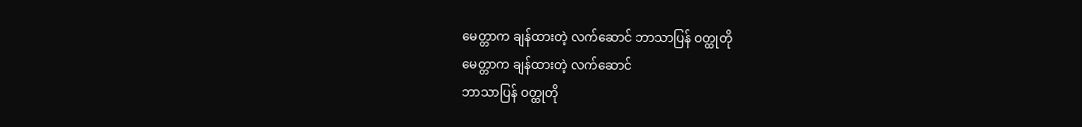မေတ္တာက ချန်ထားတဲ့ လက်ဆောင် ဘာသာပြန် ဝတ္ထုတို
မေတ္တာက ချန်ထားတဲ့ လက်ဆောင်
ဘာသာပြန် ဝတ္ထုတို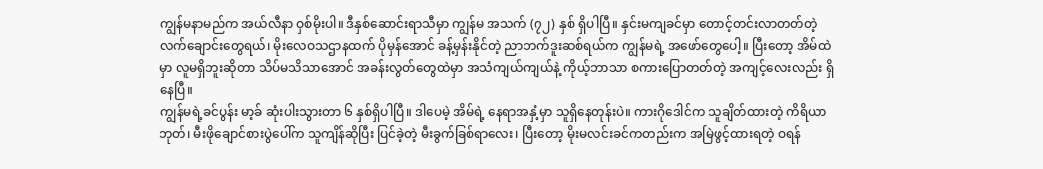ကျွန်မနာမည်က အယ်လီနာ ဝှစ်မိုးပါ။ ဒီနှစ်ဆောင်းရာသီမှာ ကျွန်မ အသက် (၇၂) နှစ် ရှိပါပြီ။ နှင်းမကျခင်မှာ တောင့်တင်းလာတတ်တဲ့ လက်ချောင်းတွေရယ်၊ မိုးလေဝသဌာနထက် ပိုမှန်အောင် ခန့်မှန်းနိုင်တဲ့ ညာဘက်ဒူးဆစ်ရယ်က ကျွန်မရဲ့ အဖော်တွေပေါ့။ ပြီးတော့ အိမ်ထဲမှာ လူမရှိဘူးဆိုတာ သိပ်မသိသာအောင် အခန်းလွတ်တွေထဲမှာ အသံကျယ်ကျယ်နဲ့ ကိုယ့်ဘာသာ စကားပြောတတ်တဲ့ အကျင့်လေးလည်း ရှိနေပြီ။
ကျွန်မရဲ့ခင်ပွန်း မာ့ခ် ဆုံးပါးသွားတာ ၆ နှစ်ရှိပါပြီ။ ဒါပေမဲ့ အိမ်ရဲ့ နေရာအနှံ့မှာ သူရှိနေတုန်းပဲ။ ကားဂိုဒေါင်က သူချိတ်ထားတဲ့ ကိရိယာဘုတ်၊ မီးဖိုချောင်စားပွဲပေါ်က သူကျိန်ဆိုပြီး ပြင်ခဲ့တဲ့ မီးခွက်ခြစ်ရာလေး၊ ပြီးတော့ မိုးမလင်းခင်ကတည်းက အမြဲဖွင့်ထားရတဲ့ ဝရန်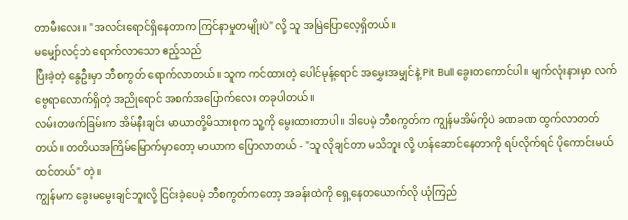တာမီးလေး။ "အလင်းရောင်ရှိနေတာက ကြင်နာမှုတမျိုးပဲ" လို့ သူ အမြဲပြောလေ့ရှိတယ်။
မမျှော်လင့်ဘဲ ရောက်လာသော ဧည့်သည်
ပြီးခဲ့တဲ့ နွေဦးမှာ ဘီစကွတ် ရောက်လာတယ်။ သူက ကင်ထားတဲ့ ပေါင်မုန့်ရောင် အမွှေးအမျှင်နဲ့ Pit Bull ခွေးတကောင်ပါ။ မျက်လုံးနားမှာ လက်ဗွေရာလောက်ရှိတဲ့ အညိုရောင် အစက်အပြောက်လေး တခုပါတယ်။
လမ်းတဖက်ခြမ်းက အိမ်နီးချင်း မာယာတို့မိသားစုက သူ့ကို မွေးထားတာပါ။ ဒါပေမဲ့ ဘီစကွတ်က ကျွန်မအိမ်ကိုပဲ ခဏခဏ ထွက်လာတတ်တယ်။ တတိယအကြိမ်မြောက်မှာတော့ မာယာက ပြောလာတယ် - "သူ လိုချင်တာ မသိဘူး လို့ ဟန်ဆောင်နေတာကို ရပ်လိုက်ရင် ပိုကောင်းမယ်ထင်တယ်" တဲ့။
ကျွန်မက ခွေးမမွေးချင်ဘူးလို့ ငြင်းခဲ့ပေမဲ့ ဘီစကွတ်ကတော့ အခန်းထဲကို ရှေ့နေတယောက်လို ယုံကြည်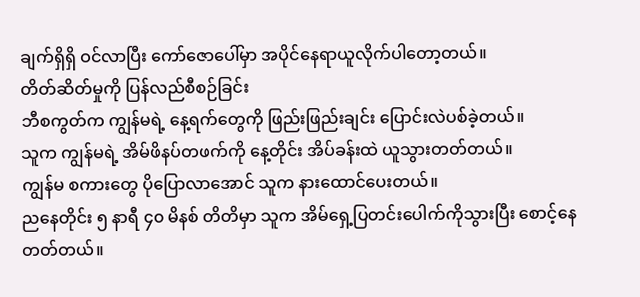ချက်ရှိရှိ ဝင်လာပြီး ကော်ဇောပေါ်မှာ အပိုင်နေရာယူလိုက်ပါတော့တယ်။
တိတ်ဆိတ်မှုကို ပြန်လည်စီစဉ်ခြင်း
ဘီစကွတ်က ကျွန်မရဲ့ နေ့ရက်တွေကို ဖြည်းဖြည်းချင်း ပြောင်းလဲပစ်ခဲ့တယ်။
သူက ကျွန်မရဲ့ အိမ်ဖိနပ်တဖက်ကို နေ့တိုင်း အိပ်ခန်းထဲ ယူသွားတတ်တယ်။
ကျွန်မ စကားတွေ ပိုပြောလာအောင် သူက နားထောင်ပေးတယ်။
ညနေတိုင်း ၅ နာရီ ၄၀ မိနစ် တိတိမှာ သူက အိမ်ရှေ့ပြတင်းပေါက်ကိုသွားပြီး စောင့်နေတတ်တယ်။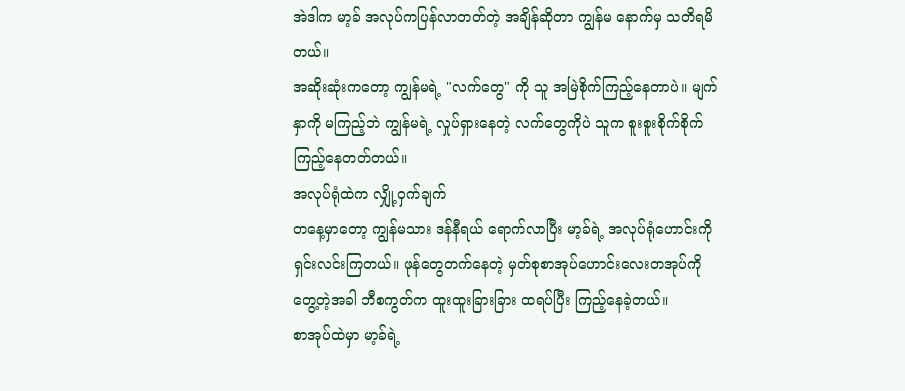အဲဒါက မာ့ခ် အလုပ်ကပြန်လာတတ်တဲ့ အချိန်ဆိုတာ ကျွန်မ နောက်မှ သတိရမိတယ်။
အဆိုးဆုံးကတော့ ကျွန်မရဲ့ "လက်တွေ" ကို သူ အမြဲစိုက်ကြည့်နေတာပဲ။ မျက်နှာကို မကြည့်ဘဲ ကျွန်မရဲ့ လှုပ်ရှားနေတဲ့ လက်တွေကိုပဲ သူက စူးစူးစိုက်စိုက် ကြည့်နေတတ်တယ်။
အလုပ်ရုံထဲက လျှို့ဝှက်ချက်
တနေ့မှာတော့ ကျွန်မသား ဒန်နီရယ် ရောက်လာပြီး မာ့ခ်ရဲ့ အလုပ်ရုံဟောင်းကို ရှင်းလင်းကြတယ်။ ဖုန်တွေတက်နေတဲ့ မှတ်စုစာအုပ်ဟောင်းလေးတအုပ်ကို တွေ့တဲ့အခါ ဘီစကွတ်က ထူးထူးခြားခြား ထရပ်ပြီး ကြည့်နေခဲ့တယ်။
စာအုပ်ထဲမှာ မာ့ခ်ရဲ့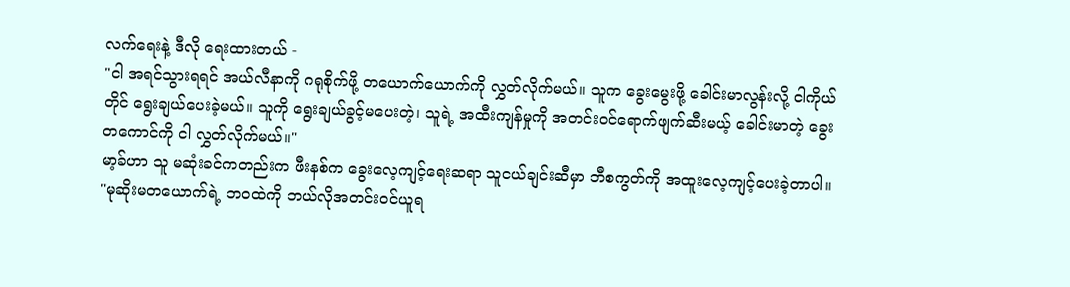လက်ရေးနဲ့ ဒီလို ရေးထားတယ် -
"ငါ အရင်သွားရရင် အယ်လီနာကို ဂရုစိုက်ဖို့ တယောက်ယောက်ကို လွှတ်လိုက်မယ်။ သူက ခွေးမွေးဖို့ ခေါင်းမာလွန်းလို့ ငါကိုယ်တိုင် ရွေးချယ်ပေးခဲ့မယ်။ သူကို ရွေးချယ်ခွင့်မပေးတဲ့၊ သူရဲ့ အထီးကျန်မှုကို အတင်းဝင်ရောက်ဖျက်ဆီးမယ့် ခေါင်းမာတဲ့ ခွေးတကောင်ကို ငါ လွှတ်လိုက်မယ်။"
မာ့ခ်ဟာ သူ မဆုံးခင်ကတည်းက ဖီးနစ်က ခွေးလေ့ကျင့်ရေးဆရာ သူငယ်ချင်းဆီမှာ ဘီစကွတ်ကို အထူးလေ့ကျင့်ပေးခဲ့တာပါ။ "မုဆိုးမတယောက်ရဲ့ ဘဝထဲကို ဘယ်လိုအတင်းဝင်ယူရ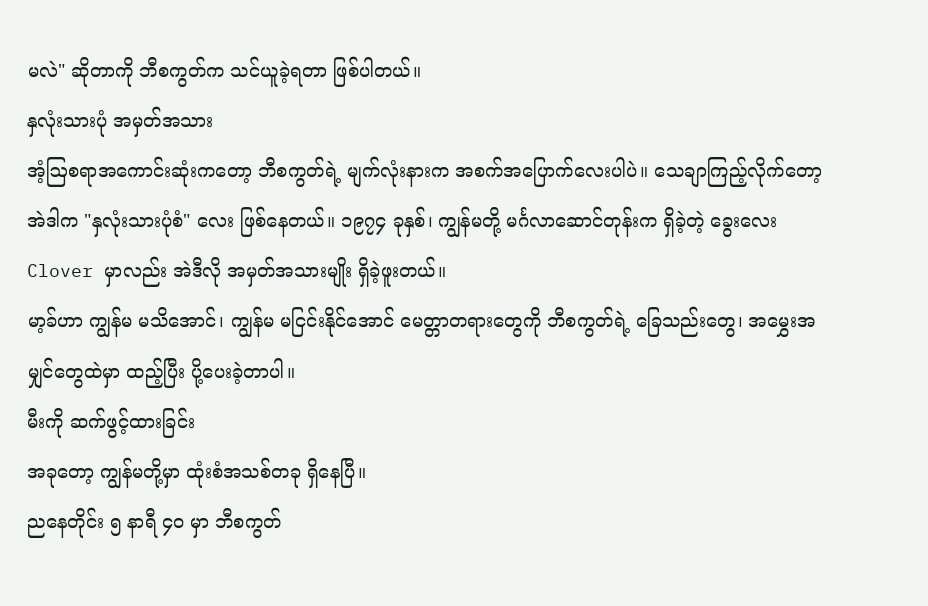မလဲ" ဆိုတာကို ဘီစကွတ်က သင်ယူခဲ့ရတာ ဖြစ်ပါတယ်။
နှလုံးသားပုံ အမှတ်အသား
အံ့ဩစရာအကောင်းဆုံးကတော့ ဘီစကွတ်ရဲ့ မျက်လုံးနားက အစက်အပြောက်လေးပါပဲ။ သေချာကြည့်လိုက်တော့ အဲဒါက "နှလုံးသားပုံစံ" လေး ဖြစ်နေတယ်။ ၁၉၇၄ ခုနှစ်၊ ကျွန်မတို့ မင်္ဂလာဆောင်တုန်းက ရှိခဲ့တဲ့ ခွေးလေး Clover မှာလည်း အဲဒီလို အမှတ်အသားမျိုး ရှိခဲ့ဖူးတယ်။
မာ့ခ်ဟာ ကျွန်မ မသိအောင်၊ ကျွန်မ မငြင်းနိုင်အောင် မေတ္တာတရားတွေကို ဘီစကွတ်ရဲ့ ခြေသည်းတွေ၊ အမွှေးအမျှင်တွေထဲမှာ ထည့်ပြီး ပို့ပေးခဲ့တာပါ။
မီးကို ဆက်ဖွင့်ထားခြင်း
အခုတော့ ကျွန်မတို့မှာ ထုံးစံအသစ်တခု ရှိနေပြီ။
ညနေတိုင်း ၅ နာရီ ၄၀ မှာ ဘီစကွတ်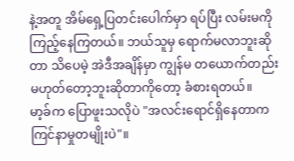နဲ့အတူ အိမ်ရှေ့ပြတင်းပေါက်မှာ ရပ်ပြီး လမ်းမကို ကြည့်နေကြတယ်။ ဘယ်သူမှ ရောက်မလာဘူးဆိုတာ သိပေမဲ့ အဲဒီအချိန်မှာ ကျွန်မ တယောက်တည်း မဟုတ်တော့ဘူးဆိုတာကိုတော့ ခံစားရတယ်။
မာ့ခ်က ပြောဖူးသလိုပဲ "အလင်းရောင်ရှိနေတာက ကြင်နာမှုတမျိုးပဲ"။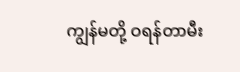ကျွန်မတို့ ဝရန်တာမီး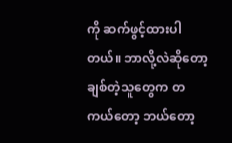ကို ဆက်ဖွင့်ထားပါတယ်။ ဘာလို့လဲဆိုတော့ ချစ်တဲ့သူတွေက တကယ်တော့ ဘယ်တော့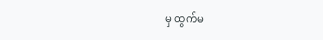မှ ထွက်မ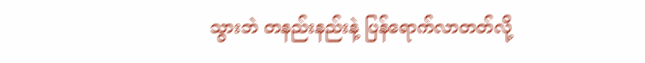သွားဘဲ တနည်းနည်းနဲ့ ပြန်ရောက်လာတတ်လို့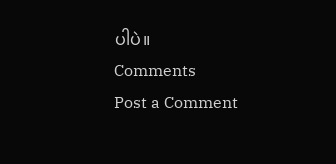ပါပဲ။
Comments
Post a Comment